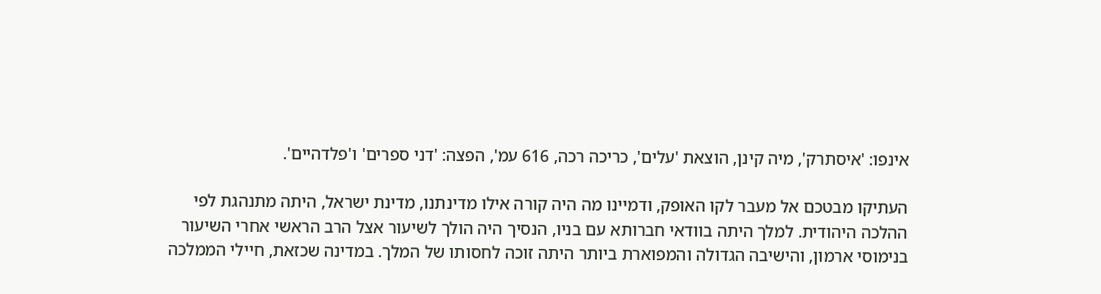אינפו: 'איסתרק', מיה קינן, הוצאת 'עלים', כריכה רכה, 616 עמ', הפצה: 'דני ספרים' ו'פלדהיים'.

העתיקו מבטכם אל מעבר לקו האופק, ודמיינו מה היה קורה אילו מדינתנו, מדינת ישראל, היתה מתנהגת לפי ההלכה היהודית. למלך היתה בוודאי חברותא עם בניו, הנסיך היה הולך לשיעור אצל הרב הראשי אחרי השיעור בנימוסי ארמון, והישיבה הגדולה והמפוארת ביותר היתה זוכה לחסותו של המלך. במדינה שכזאת, חיילי הממלכה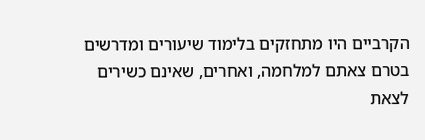הקרביים היו מתחזקים בלימוד שיעורים ומדרשים בטרם צאתם למלחמה, ואחרים, שאינם כשירים לצאת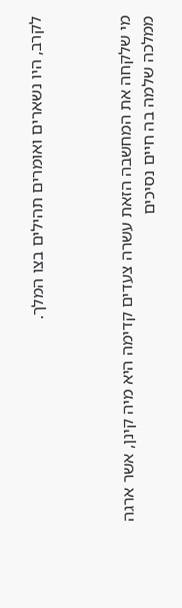לקרב, היו נשארים ואומרים תהילים בצו המלך.



מי שלקחה את המחשבה הזאת עשרה צעדים קדימה היא מיה קינן, אשר ארגה ממלכה שלמה בה חיים נסיכים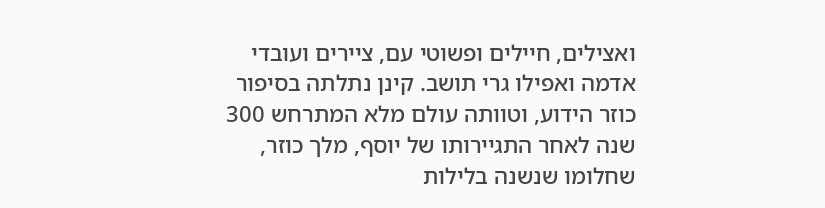ואצילים, חיילים ופשוטי עם, ציירים ועובדי אדמה ואפילו גרי תושב. קינן נתלתה בסיפור כוזר הידוע, וטוותה עולם מלא המתרחש 300 שנה לאחר התגיירותו של יוסף, מלך כוזר, שחלומו שנשנה בלילות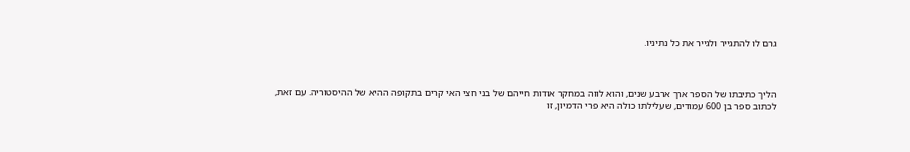גרם לו להתגייר ולגייר את כל נתיניו.



הליך כתיבתו של הספר ארך ארבע שנים, והוא לווה במחקר אודות חייהם של בני חצי האי קרים בתקופה ההיא של ההיסטוריה. עם זאת, לכתוב ספר בן 600 עמודים, שעלילתו כולה היא פרי הדמיון, זו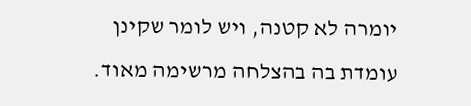יומרה לא קטנה, ויש לומר שקינן עומדת בה בהצלחה מרשימה מאוד.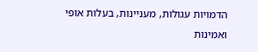הדמויות עגולות, מעניינות, בעלות אופי ואמינות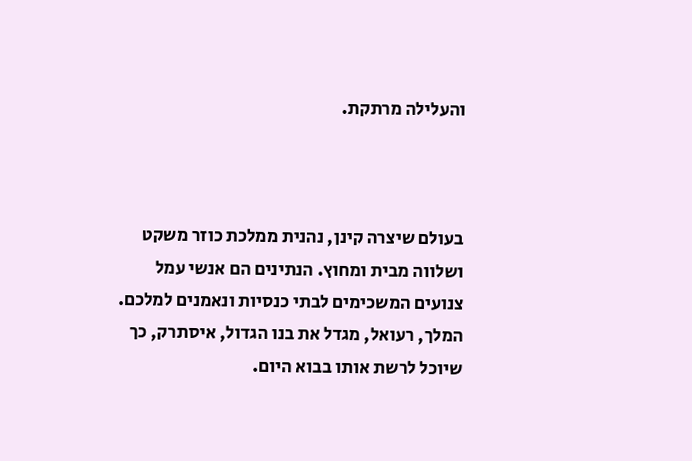והעלילה מרתקת.



בעולם שיצרה קינן, נהנית ממלכת כוזר משקט ושלווה מבית ומחוץ. הנתינים הם אנשי עמל צנועים המשכימים לבתי כנסיות ונאמנים למלכם. המלך, רעואל, מגדל את בנו הגדול, איסתרק, כך שיוכל לרשת אותו בבוא היום.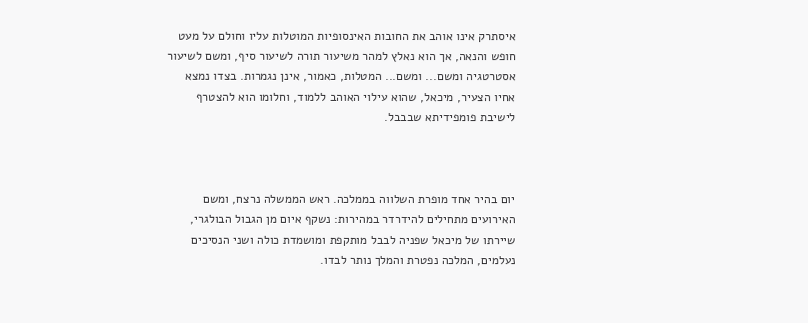איסתרק אינו אוהב את החובות האינסופיות המוטלות עליו וחולם על מעט חופש והנאה, אך הוא נאלץ למהר משיעור תורה לשיעור סיף, ומשם לשיעור אסטרטגיה ומשם... ומשם... המטלות, כאמור, אינן נגמרות. בצדו נמצא אחיו הצעיר, מיכאל, שהוא עילוי האוהב ללמוד, וחלומו הוא להצטרף לישיבת פומפידיתא שבבבל.



יום בהיר אחד מופרת השלווה בממלכה. ראש הממשלה נרצח, ומשם האירועים מתחילים להידרדר במהירות: נשקף איום מן הגבול הבולגרי, שיירתו של מיכאל שפניה לבבל מותקפת ומושמדת כולה ושני הנסיכים נעלמים, המלכה נפטרת והמלך נותר לבדו.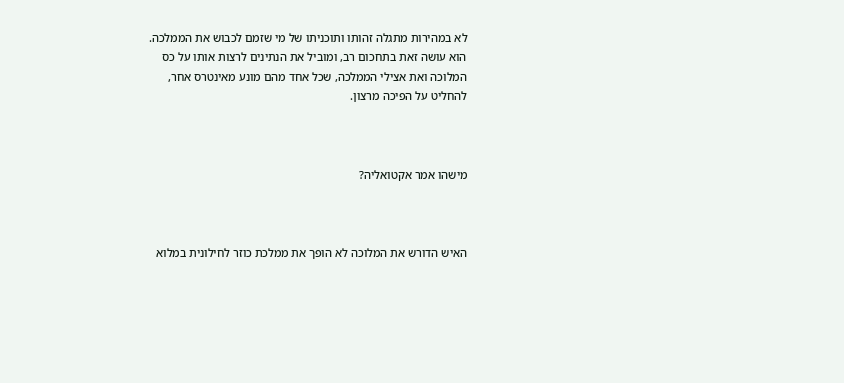לא במהירות מתגלה זהותו ותוכניתו של מי שזמם לכבוש את הממלכה. הוא עושה זאת בתחכום רב, ומוביל את הנתינים לרצות אותו על כס המלוכה ואת אצילי הממלכה, שכל אחד מהם מונע מאינטרס אחר, להחליט על הפיכה מרצון.



מישהו אמר אקטואליה?



האיש הדורש את המלוכה לא הופך את ממלכת כוזר לחילונית במלוא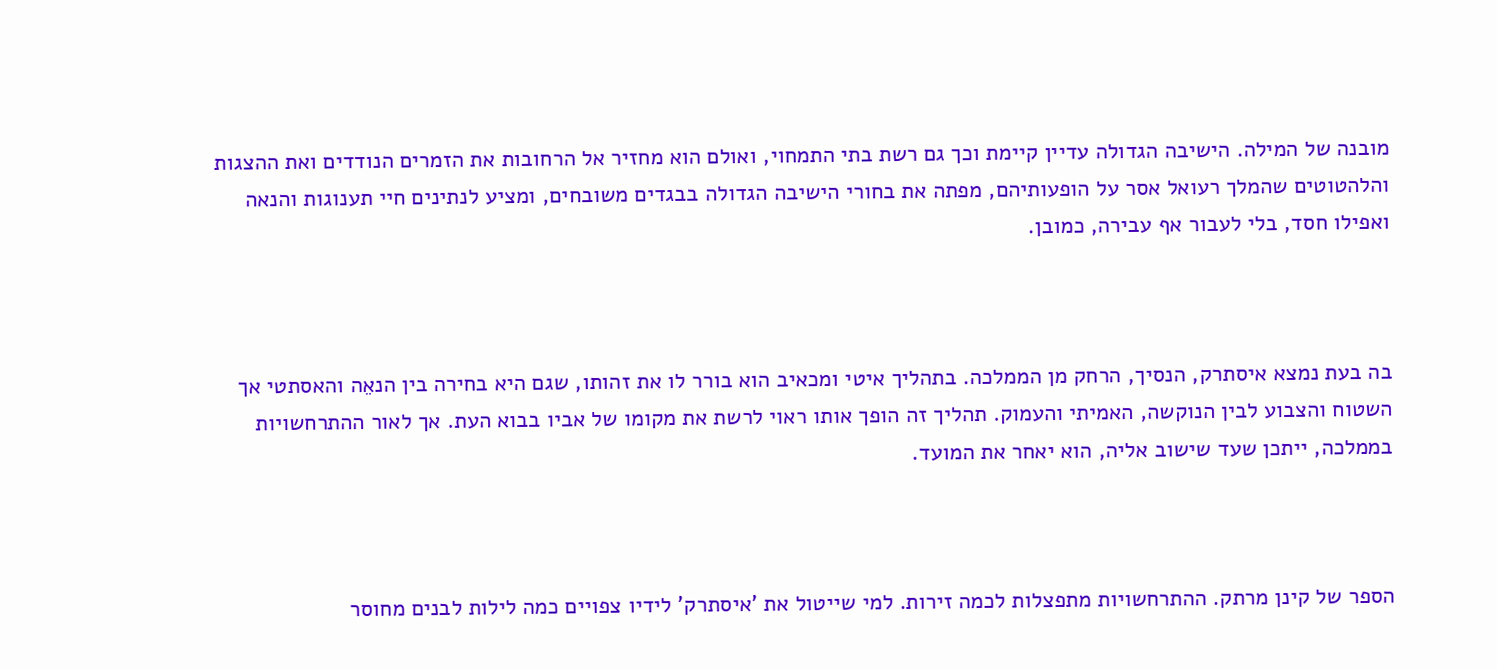מובנה של המילה. הישיבה הגדולה עדיין קיימת וכך גם רשת בתי התמחוי, ואולם הוא מחזיר אל הרחובות את הזמרים הנודדים ואת ההצגות והלהטוטים שהמלך רעואל אסר על הופעותיהם, מפתה את בחורי הישיבה הגדולה בבגדים משובחים, ומציע לנתינים חיי תענוגות והנאה ואפילו חסד, בלי לעבור אף עבירה, כמובן.



בה בעת נמצא איסתרק, הנסיך, הרחק מן הממלכה. בתהליך איטי ומכאיב הוא בורר לו את זהותו, שגם היא בחירה בין הנאֵה והאסתטי אך השטוח והצבוע לבין הנוקשה, האמיתי והעמוק. תהליך זה הופך אותו ראוי לרשת את מקומו של אביו בבוא העת. אך לאור ההתרחשויות בממלכה, ייתכן שעד שישוב אליה, הוא יאחר את המועד.



הספר של קינן מרתק. ההתרחשויות מתפצלות לכמה זירות. למי שייטול את 'איסתרק' לידיו צפויים כמה לילות לבנים מחוסר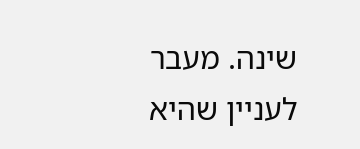שינה. מעבר לעניין שהיא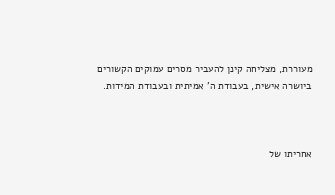מעוררת, מצליחה קינן להעביר מסרים עמוקים הקשורים ביושרה אישית, בעבודת ה' אמיתית ובעבודת המידות.



אחריתו של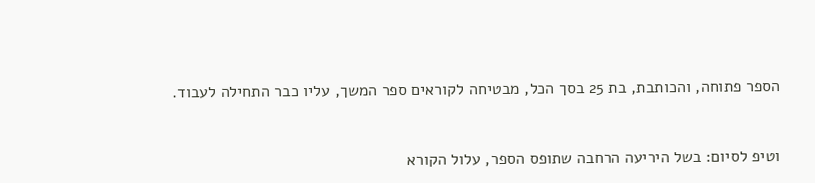הספר פתוחה, והכותבת, בת 25 בסך הכל, מבטיחה לקוראים ספר המשך, עליו כבר התחילה לעבוד.



וטיפ לסיום: בשל היריעה הרחבה שתופס הספר, עלול הקורא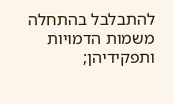להתבלבל בהתחלה משמות הדמויות ותפקידיהן;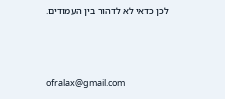לכן כדאי לא לדהור בין העמודים.



ofralax@gmail.com